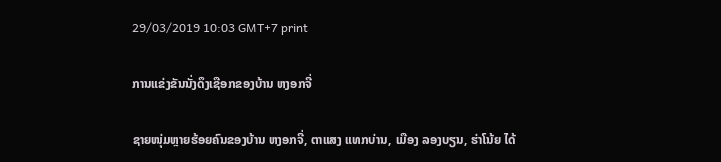29/03/2019 10:03 GMT+7 print

ການແຂ່ງຂັນນັ່ງດຶງເຊືອກຂອງບ້ານ ຫງອກຈີ່

ຊາຍໜຸ່ມຫຼາຍຮ້ອຍຄົນຂອງບ້ານ ຫງອກຈີ່, ຕາແສງ ແທກບ່ານ, ເມືອງ ລອງບຽນ, ຮ່າໂນ້ຍ ໄດ້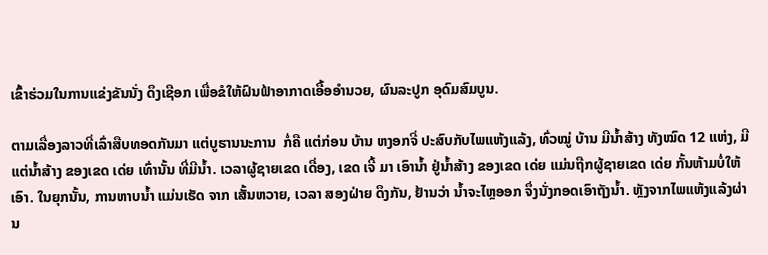ເຂົ້າຮ່ວມໃນການແຂ່ງຂັນນັ່ງ ດຶງເຊືອກ ເພື່ອຂໍໃຫ້ຝົນຟ້າອາກາດເອື້ອອຳນວຍ, ຜົນລະປູກ ອຸດົມສົມບູນ.

ຕາມເລື່ອງລາວທີ່ເລົ່າສືບທອດກັນມາ ແຕ່ບູຮານນະການ  ກໍ່ຄື ແຕ່ກ່ອນ ບ້ານ ຫງອກຈີ່ ປະສົບກັບໄພແຫ້ງແລ້ງ, ທົ່ວໝູ່ ບ້ານ ມີນ້ຳສ້າງ ທັງໝົດ 12 ແຫ່ງ, ມີແຕ່ນ້ຳສ້າງ ຂອງເຂດ ເດ່ຍ ເທົ່ານັ້ນ ທີ່ມີນ້ຳ. ເວລາຜູ້ຊາຍເຂດ ເດື່ອງ, ເຂດ ເຈີ້ ມາ ເອົານ້ຳ ຢູ່ນ້ຳສ້າງ ຂອງເຂດ ເດ່ຍ ແມ່ນຖືກຜູ້ຊາຍເຂດ ເດ່ຍ ກັ້ນຫ້າມບໍ່ໃຫ້ເອົາ. ໃນຍຸກນັ້ນ, ການຫາບນໍ້າ ແມ່ນເຮັດ ຈາກ ເສັ້ນຫວາຍ, ເວລາ ສອງຝ່າຍ ດຶງກັນ, ຢ້ານວ່າ ນ້ຳຈະໄຫຼອອກ ຈຶ່ງນັ່ງກອດເອົາຖັງນ້ຳ. ຫຼັງຈາກໄພແຫ້ງແລ້ງຜ່ານ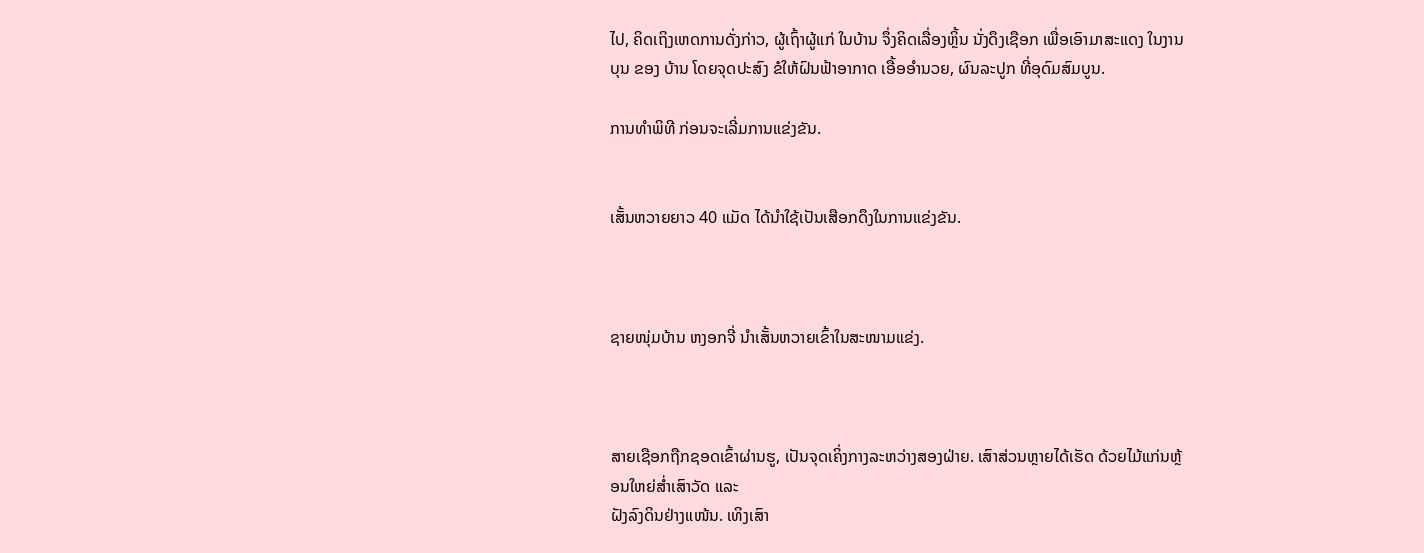ໄປ, ຄິດເຖິງເຫດການດັ່ງກ່າວ, ຜູ້ເຖົ້າຜູ້ແກ່ ໃນບ້ານ ຈຶ່ງຄິດເລື່ອງຫຼິ້ນ ນັ່ງດຶງເຊືອກ ເພື່ອເອົາມາສະແດງ ໃນງານບຸນ ຂອງ ບ້ານ ໂດຍຈຸດປະສົງ ຂໍໃຫ້ຝົນຟ້າອາກາດ ເອື້ອອຳນວຍ, ຜົນລະປູກ ທີ່ອຸດົມສົມບູນ.

ການທຳພິທີ ກ່ອນຈະເລີ່ມການແຂ່ງຂັນ.


ເສັ້ນຫວາຍຍາວ 40 ແມັດ ໄດ້ນຳໃຊ້ເປັນເສືອກດຶງໃນການແຂ່ງຂັນ.



ຊາຍໜຸ່ມບ້ານ ຫງອກຈີ່ ນຳເສັ້ນຫວາຍເຂົ້າໃນສະໜາມແຂ່ງ.



ສາຍເຊືອກຖືກຊອດເຂົ້າຜ່ານຮູ, ເປັນຈຸດເຄິ່ງກາງລະຫວ່າງສອງຝ່າຍ. ເສົາສ່ວນຫຼາຍໄດ້ເຮັດ ດ້ວຍໄມ້ແກ່ນຫຼ້ອນໃຫຍ່ສໍ່າເສົາວັດ ແລະ
ຝັງລົງດິນຢ່າງແໜ້ນ. ເທິງເສົາ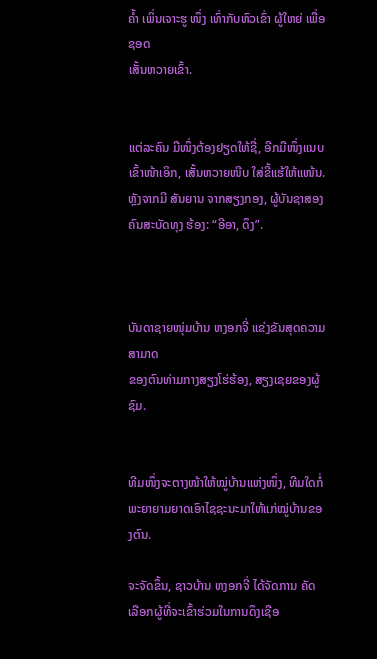ຄ້ຳ ເພິ່ນເຈາະຮູ ໜຶ່ງ ເທົ່າກັບຫົວເຂົ່າ ຜູ້ໃຫຍ່ ເພື່ອຊອດ
ເສັ້ນຫວາຍເຂົ້າ.


ແຕ່ລະຄົນ ມືໜຶ່ງຕ້ອງຢຽດໃຫ້ຊື່, ອີກມືໜຶ່ງແນບເຂົ້າໜ້າເອິກ, ເສັ້ນຫວາຍໜີບ ໃສ່ຂີ້ແຮ້ໃຫ້ແໜ້ນ. ຫຼັງຈາກມີ ສັນຍານ ຈາກສຽງກອງ, ຜູ້ບັນຊາສອງຄົນສະບັດທຸງ ຮ້ອງ: “ອີອາ, ດຶງ”.



ບັນດາຊາຍໜຸ່ມບ້ານ ຫງອກຈີ່ ແຂ່ງຂັນສຸດຄວາມສາມາດ
ຂອງຕົນທ່າມກາງສຽງໂຮ່ຮ້ອງ, ສຽງເຊຍຂອງຜູ້ຊົມ.


ທີມໜຶ່ງຈະຕາງໜ້າໃຫ້ໝູ່ບ້ານແຫ່ງໜຶ່ງ, ທີມໃດກໍ່ພະຍາຍາມຍາດເອົາໄຊຊະນະມາໃຫ້ແກ່ໝູ່ບ້ານຂອງຕົນ.

ຈະຈັດຂຶ້ນ, ຊາວບ້ານ ຫງອກຈີ່ ໄດ້ຈັດການ ຄັດເລືອກຜູ້ທີ່ຈະເຂົ້າຮ່ວມໃນການດຶງເຊືອ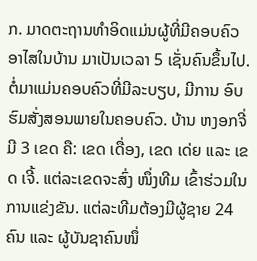ກ. ມາດຕະຖານທຳອິດແມ່ນຜູ້ທີ່ມີຄອບຄົວອາໄສໃນບ້ານ ມາເປັນເວລາ 5 ເຊັ່ນຄົນຂຶ້ນໄປ.  ຕໍ່ມາແມ່ນຄອບຄົວທີ່ມີລະບຽບ, ມີການ ອົບ ຮົມສັ່ງສອນພາຍໃນຄອບຄົວ. ບ້ານ ຫງອກຈີ່ ມີ 3 ເຂດ ຄື: ເຂດ ເດື່ອງ, ເຂດ ເດ່ຍ ແລະ ເຂດ ເຈີ້. ແຕ່ລະເຂດຈະສົ່ງ ໜຶ່ງທີມ ເຂົ້າຮ່ວມໃນການແຂ່ງຂັນ. ແຕ່ລະທີມຕ້ອງມີຜູ້ຊາຍ 24 ຄົນ ແລະ ຜູ້ບັນຊາຄົນໜຶ່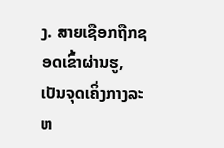ງ. ສາຍເຊືອກຖືກຊອດເຂົ້າຜ່ານຮູ, ເປັນຈຸດເຄິ່ງກາງລະຫ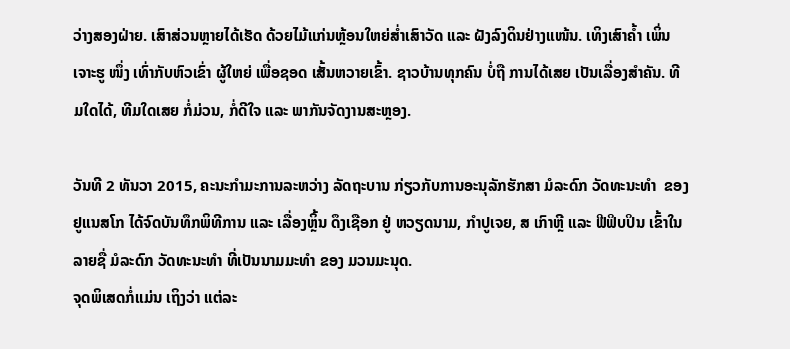ວ່າງສອງຝ່າຍ. ເສົາສ່ວນຫຼາຍໄດ້ເຮັດ ດ້ວຍໄມ້ແກ່ນຫຼ້ອນໃຫຍ່ສໍ່າເສົາວັດ ແລະ ຝັງລົງດິນຢ່າງແໜ້ນ. ເທິງເສົາຄ້ຳ ເພິ່ນເຈາະຮູ ໜຶ່ງ ເທົ່າກັບຫົວເຂົ່າ ຜູ້ໃຫຍ່ ເພື່ອຊອດ ເສັ້ນຫວາຍເຂົ້າ. ຊາວບ້ານທຸກຄົນ ບໍ່ຖື ການໄດ້ເສຍ ເປັນເລື່ອງສຳຄັນ. ທີມໃດໄດ້, ທີມໃດເສຍ ກໍ່ມ່ວນ, ກໍ່ດີໃຈ ແລະ ພາກັນຈັດງານສະຫຼອງ.

ວັນທີ 2 ທັນວາ 2015, ຄະນະກຳມະການລະຫວ່າງ ລັດຖະບານ ກ່ຽວກັບການອະນຸລັກຮັກສາ ມໍລະດົກ ວັດທະນະທຳ  ຂອງ ຢູແນສໂກ ໄດ້ຈົດບັນທຶກພິທີການ ແລະ ເລື່ອງຫຼິ້ນ ດຶງເຊືອກ ຢູ່ ຫວຽດນາມ, ກຳປູເຈຍ, ສ ເກົາຫຼີ ແລະ ຟີຟິບປິນ ເຂົ້າໃນລາຍຊື່ ມໍລະດົກ ວັດທະນະທຳ ທີ່ເປັນນາມມະທຳ ຂອງ ມວນມະນຸດ.
ຈຸດພິເສດກໍ່ແມ່ນ ເຖິງວ່າ ແຕ່ລະ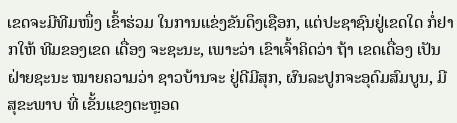ເຂດຈະມີທີມໜຶ່ງ ເຂົ້າຮ່ວມ ໃນການແຂ່ງຂັນດຶງເຊືອກ, ແຕ່ປະຊາຊົນຢູ່ເຂດໃດ ກໍ່ຢາກໃຫ້ ທີມຂອງເຂດ ເດື່ອງ ຈະຊະນະ, ເພາະວ່າ ເຂົາເຈົ້າຄິດວ່າ ຖ້າ ເຂດເດື່ອງ ເປັນຝ່າຍຊະນະ ໝາຍຄວາມວ່າ ຊາວບ້ານຈະ ຢູ່ດີມີສຸກ, ຜົນລະປູກຈະອຸດົມສົມບູນ, ມີສຸຂະພາບ ທີ່ ເຂັ້ນແຂງຕະຫຼອດ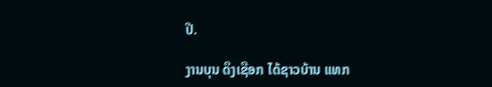ປີ.

ງານບຸນ ດຶງເຊືອກ ໄດ້ຊາວບ້ານ ແທກ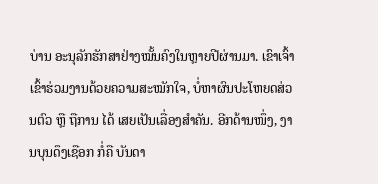ບ່ານ ອະນຸລັກຮັກສາຢ່າງໝັ້ນຄົງໃນຫຼາຍປີຜ່ານມາ. ເຂົາເຈົ້າເຂົ້າຮ່ວມງານດ້ວຍຄວາມສະໝັກໃຈ, ບໍ່ຫາຜົນປະໂຫຍດສ່ວນຕົວ ຫຼື ຖືການ ໄດ້ ເສຍເປັນເລື່ອງສຳຄັນ. ອີກດ້ານໜຶ່ງ, ງານບຸນດຶງເຊືອກ ກໍ່ຄື ບັນດາ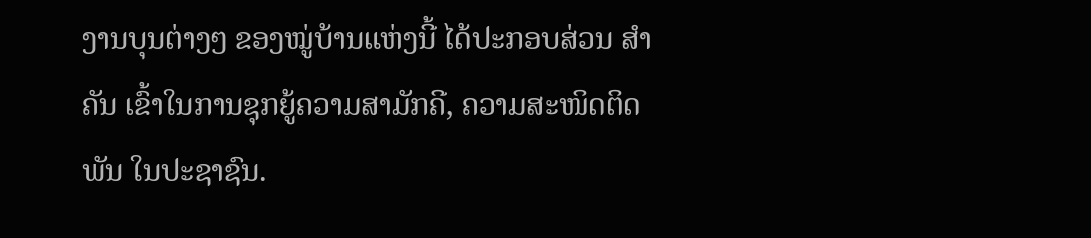ງານບຸນຕ່າງໆ ຂອງໝູ່ບ້ານແຫ່ງນີ້ ໄດ້ປະກອບສ່ວນ ສຳຄັນ ເຂົ້າໃນການຊຸກຍູ້ຄວາມສາມັກຄີ, ຄວາມສະໜິດຕິດພັນ ໃນປະຊາຊົນ.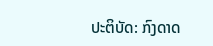ປະຕິບັດ: ກົງດາດ